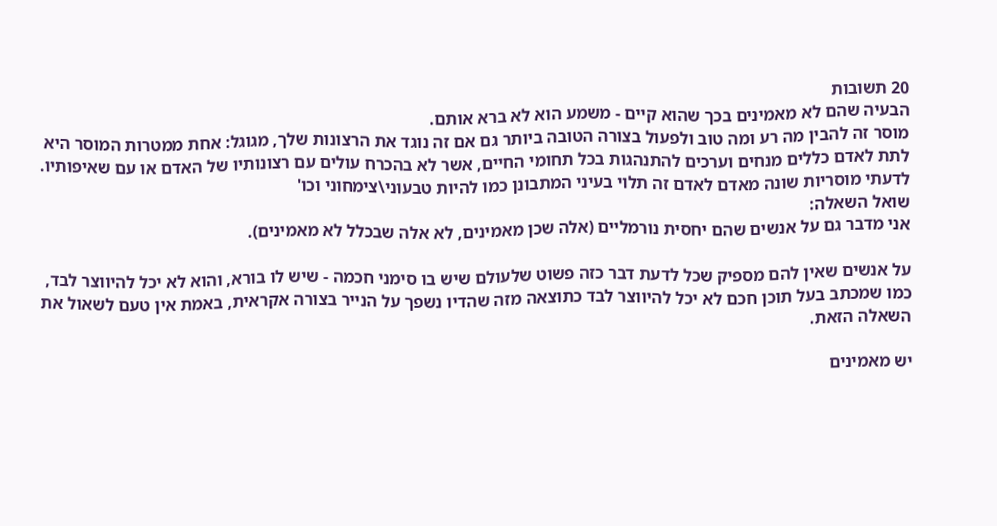20 תשובות
הבעיה שהם לא מאמינים בכך שהוא קיים - משמע הוא לא ברא אותם.
מוסר זה להבין מה רע ומה טוב ולפעול בצורה הטובה ביותר גם אם זה נוגד את הרצונות שלך, מגוגל: אחת ממטרות המוסר היא לתת לאדם כללים מנחים וערכים להתנהגות בכל תחומי החיים, אשר לא בהכרח עולים עם רצונותיו של האדם או עם שאיפותיו. לדעתי מוסריות שונה מאדם לאדם זה תלוי בעיני המתבונן כמו להיות טבעוני\צימחוני וכו'
שואל השאלה:
אני מדבר גם על אנשים שהם יחסית נורמליים (אלה שכן מאמינים, לא אלה שבכלל לא מאמינים).

על אנשים שאין להם מספיק שכל לדעת דבר כזה פשוט שלעולם שיש בו סימני חכמה - שיש לו בורא, והוא לא יכל להיווצר לבד, כמו שמכתב בעל תוכן חכם לא יכל להיווצר לבד כתוצאה מזה שהדיו נשפך על הנייר בצורה אקראית, באמת אין טעם לשאול את השאלה הזאת.

יש מאמינים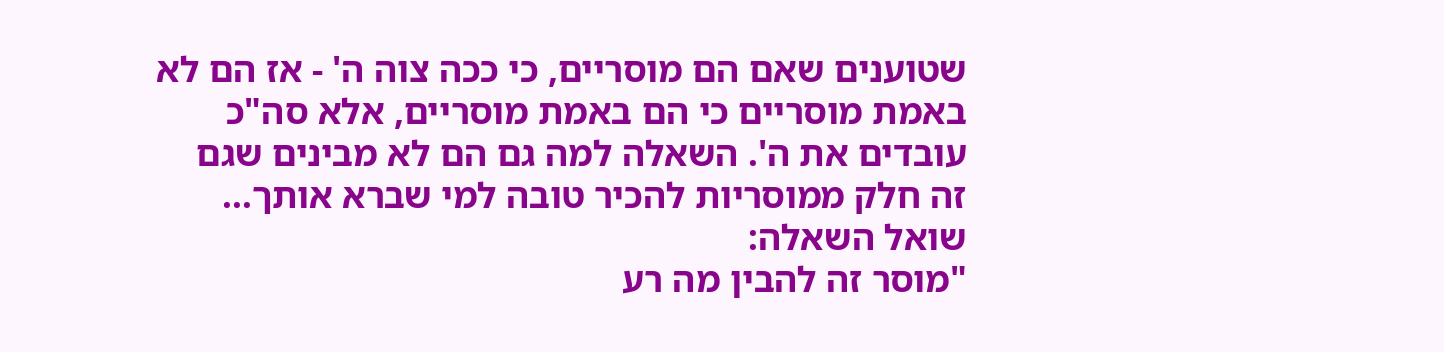שטוענים שאם הם מוסריים, כי ככה צוה ה' - אז הם לא באמת מוסריים כי הם באמת מוסריים, אלא סה"כ עובדים את ה'. השאלה למה גם הם לא מבינים שגם זה חלק ממוסריות להכיר טובה למי שברא אותך...
שואל השאלה:
"מוסר זה להבין מה רע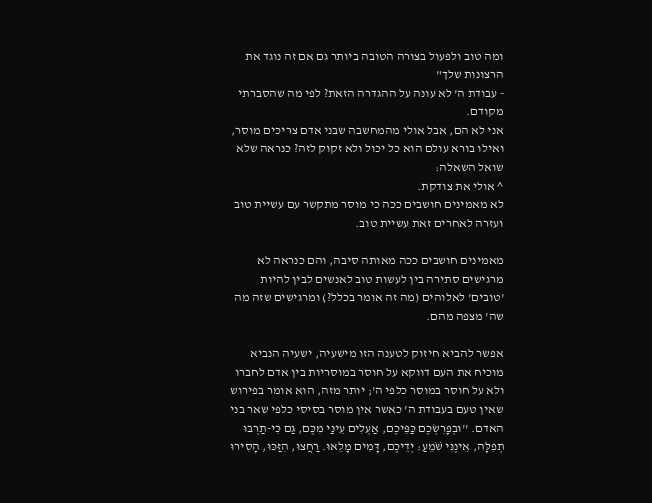ומה טוב ולפעול בצורה הטובה ביותר גם אם זה נוגד את הרצונות שלך"
- עבודת ה' לא עונה על ההגדרה הזאת? לפי מה שהסברתי מקודם.
אני לא הם, אבל אולי מהמחשבה שבני אדם צריכים מוסר, ואילו בורא עולם הוא כל יכול ולא זקוק לזה? כנראה שלא
שואל השאלה:
^ אולי את צודקת.
לא מאמינים חושבים ככה כי מוסר מתקשר עם עשיית טוב ועזרה לאחרים זאת עשיית טוב.

מאמינים חושבים ככה מאותה סיבה, והם כנראה לא מרגישים סתירה בין לעשות טוב לאנשים לבין להיות 'טובים' לאלוהים (מה זה אומר בכלל?) ומרגישים שזה מה שה' מצפה מהם.

אפשר להביא חיזוק לטענה הזו מישעיה, ישעיה הנביא מוכיח את העם דווקא על חוסר במוסריות בין אדם לחברו ולא על חוסר במוסר כלפי ה'; יותר מזה, הוא אומר בפירוש שאין טעם בעבודת ה' כאשר אין מוסר בסיסי כלפי שאר בני האדם. ''וּבְפָרִשְׂכֶם כַּפֵּיכֶם, אַעְלִים עֵינַי מִכֶּם, גַּם כִּי-תַרְבּוּ תְפִלָּה, אֵינֶנִּי שֹׁמֵעַ: יְדֵיכֶם, דָּמִים מָלֵאוּ. רַחֲצוּ, הִזַּכּוּ, הָסִירוּ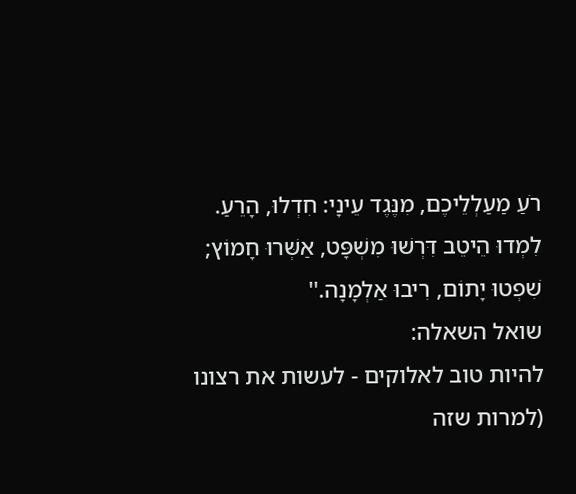רֹעַ מַעַלְלֵיכֶם, מִנֶּגֶד עֵינָי: חִדְלוּ, הָרֵעַ. לִמְדוּ הֵיטֵב דִּרְשׁוּ מִשְׁפָּט, אַשְּׁרוּ חָמוֹץ; שִׁפְטוּ יָתוֹם, רִיבוּ אַלְמָנָה.''
שואל השאלה:
להיות טוב לאלוקים - לעשות את רצונו (למרות שזה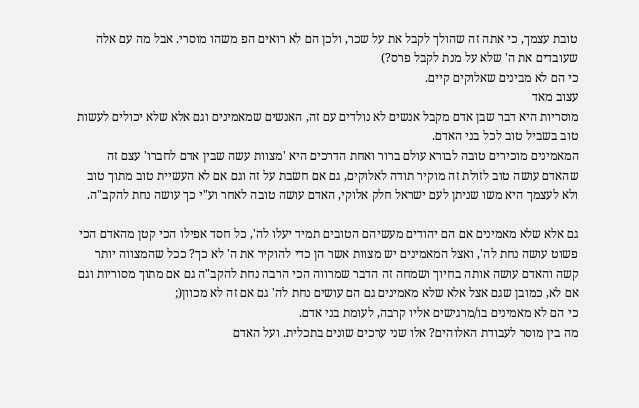טובת עצמך, כי אתה זה שהולך לקבל את על שכר, ולכן הם לא רואים הפ משהו מוסרי. אבל מה עם אלה שעובדים את ה' שלא על מנת לקבל פרס?)
כי הם לא מבינים שאלוקים קיים.
עצוב מאד
מוסריות היא דבר שבן אדם מקבל אנשים לא נולדים עם זה, האנשים שמאמינים וגם אלא שלא יכולים לעשות טוב בשביל טוב לכל בני האדם.
המאמינים מוכירים טובה לבורא עולם ברור ואחת הדרכים היא 'מצוות עשה שבין אדם לחברו' עצם זה שהאדם עושה טוב לזולת זה מוקיר תודה לאלוקים, גם אם חשבת על זה וגם אם לא העשיית טוב מתוך טוב ולא לעצמך היא משו שניתן לעם ישראל חלק אלוקי, האדם עושה טובה לאחר וע"י כך עושה נחת להקב"ה.

גם אלא שלא מאמינים אם הם יהודים מעשיהם הטובים תמיד יעלו לה', כל חסד אפילו הכי קטן מהאדם הכי פשוט עושה נחת לה', ואצל המאמינים יש מצוות אשר הן כדי להוקיר את ה' לא כך? ככל שהמצווה יותר קשה והאדם עושה אותה בחיוך ושמחה זה הדבר שמרווה הכי הרבה נחת להקב"ה גם אם מתוך מסוריות וגם אם לא, כמובן שגם אצל אלא שלא מאמינים גם הם עושים נחת לה' גם אם זה לא מכוון(;
כי הם לא מאמינים בו/מרגישים אליו קרבה, לעומת בני אדם.
מה בין מוסר לעבודת האלוהים? אלו שני ערכים שונים בתכלית. ועל האדם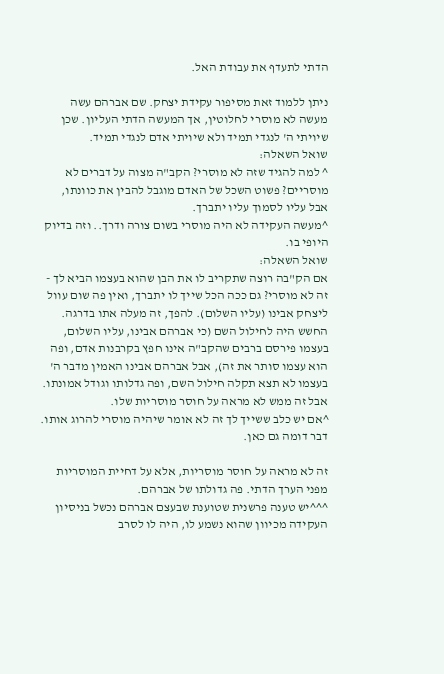הדתי לתעדף את עבודת האל.

ניתן ללמוד זאת מסיפור עקידת יצחק. שם אברהם עשה מעשה לא מוסרי לחלוטין, אך המעשה הדתי העליון. שכן שיויתי ה' לנגדי תמיד ולא שיויתי אדם לנגדי תמיד.
שואל השאלה:
^ למה להגיד שזה לא מוסרי? הקב"ה מצוה על דברים לא מוסריים? פשוט השכל של האדם מוגבל להבין את כוונתו, אבל עליו לסמוך עליו יתברך.
^מעשה העקידה לא היה מוסרי בשום צורה ודרך.. וזה בדיוק היופי בו.
שואל השאלה:
אם הק"בה רוצה שתקריב לו את הבן שהוא בעצמו הביא לך - זה לא מוסרי? גם ככה הכל שייך לו יתברך, ואין פה שום עוול ליצחק אבינו (עליו השלום). להפך, זה מעלה אתו בדרגה. החשש היה לחילול השם (כי אברהם אבינו, עליו השלום, בעצמו פירסם ברבים שהקב"ה אינו חפץ בקרבנות אדם, ופה הוא עצמו סותר את זה), אבל אברהם אבינו האמין מדבר ה' בעצמו לא תצא תקלה חילול השם, ופה גדלותו וגודל אמונתו. אבל זה ממש לא מראה על חוסר מוסריות שלו.
^אם יש כלב ששייך לך זה לא אומר שיהיה מוסרי להרוג אותו. דבר דומה גם כאן.

זה לא מראה על חוסר מוסריות, אלא על דחיית המוסריות מפני הערך הדתי. פה גדולתו של אברהם.
^^^יש טענה פרשנית שטוענת שבעצם אברהם נכשל בניסיון העקידה מכיוון שהוא נשמע לו, היה לו לסרב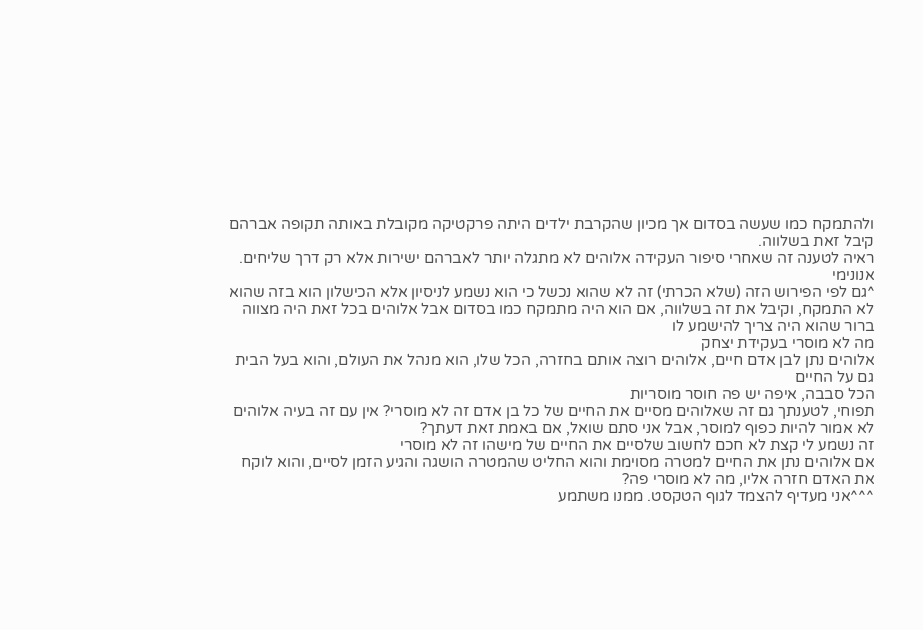ולהתמקח כמו שעשה בסדום אך מכיון שהקרבת ילדים היתה פרקטיקה מקובלת באותה תקופה אברהם קיבל זאת בשלווה.
ראיה לטענה זה שאחרי סיפור העקידה אלוהים לא מתגלה יותר לאברהם ישירות אלא רק דרך שליחים.
אנונימי
^גם לפי הפירוש הזה (שלא הכרתי) זה לא שהוא נכשל כי הוא נשמע לניסיון אלא הכישלון הוא בזה שהוא לא התמקח, וקיבל את זה בשלווה, אם הוא היה מתמקח כמו בסדום אבל אלוהים בכל זאת היה מצווה ברור שהוא היה צריך להישמע לו
מה לא מוסרי בעקידת יצחק
אלוהים נתן לבן אדם חיים, אלוהים רוצה אותם בחזרה, הכל שלו, הוא מנהל את העולם, והוא בעל הבית גם על החיים
הכל סבבה, איפה יש פה חוסר מוסריות
תפוחי, לטענתך גם זה שאלוהים מסיים את החיים של כל בן אדם זה לא מוסרי? אין עם זה בעיה אלוהים לא אמור להיות כפוף למוסר, אבל אני סתם שואל, אם באמת זאת דעתך?
זה נשמע לי קצת לא חכם לחשוב שלסיים את החיים של מישהו זה לא מוסרי
אם אלוהים נתן את החיים למטרה מסוימת והוא החליט שהמטרה הושגה והגיע הזמן לסיים, והוא לוקח את האדם חזרה אליו, מה לא מוסרי פה?
^^^אני מעדיף להצמד לגוף הטקסט. ממנו משתמע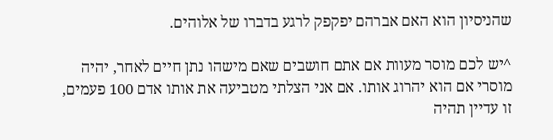שהניסיון הוא האם אברהם יפקפק לרגע בדברו של אלוהים.

^יש לכם מוסר מעוות אם אתם חושבים שאם מישהו נתן חיים לאחר, יהיה מוסרי אם הוא יהרוג אותו. אם אני הצלתי מטביעה את אותו אדם 100 פעמים, זו עדיין תהיה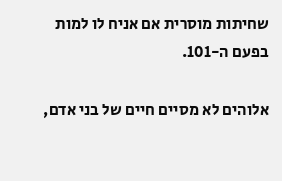שחיתות מוסרית אם אניח לו למות בפעם ה-101.

אלוהים לא מסיים חיים של בני אדם,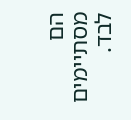הם מסתיימים לבד.